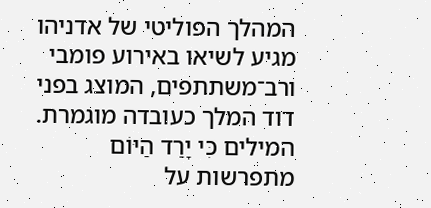המהלך הפוליטי של אדניהו מגיע לשיאו באירוע פומבי ורב־משתתפים, המוצג בפני דוד המלך כעובדה מוגמרת.
המילים כִּי יָרַד הַיּוֹם מתפרשות על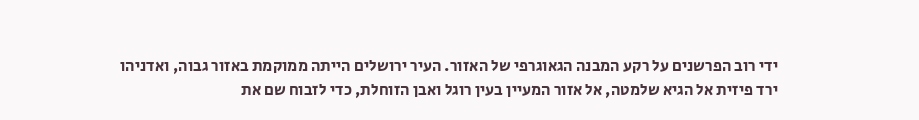ידי רוב הפרשנים על רקע המבנה הגאוגרפי של האזור. העיר ירושלים הייתה ממוקמת באזור גבוה, ואדניהו ירד פיזית אל הגיא שלמטה, אל אזור המעיין בעין רוגל ואבן הזוחלת, כדי לזבוח שם את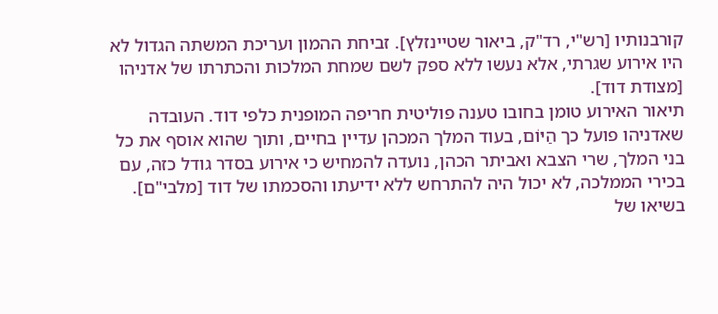קורבנותיו [רש"י, רד"ק, ביאור שטיינזלץ]. זביחת ההמון ועריכת המשתה הגדול לא היו אירוע שגרתי, אלא נעשו ללא ספק לשם שמחת המלכות והכתרתו של אדניהו [מצודת דוד].
תיאור האירוע טומן בחובו טענה פוליטית חריפה המופנית כלפי דוד. העובדה שאדניהו פועל כך הַיּוֹם, בעוד המלך המכהן עדיין בחיים, ותוך שהוא אוסף את כל בני המלך, שרי הצבא ואביתר הכהן, נועדה להמחיש כי אירוע בסדר גודל כזה, עם בכירי הממלכה, לא יכול היה להתרחש ללא ידיעתו והסכמתו של דוד [מלבי"ם].
בשיאו של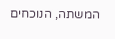המשתה, הנוכחים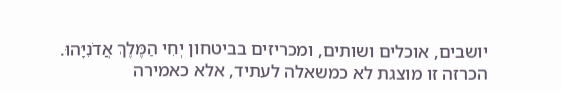יושבים, אוכלים ושותים, ומכריזים בביטחון יְחִי הַמֶּלֶךְ אֲדֹנִיָּהוּ. הכרזה זו מוצגת לא כמשאלה לעתיד, אלא כאמירה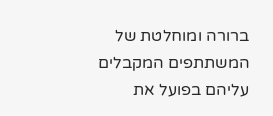ברורה ומוחלטת של המשתתפים המקבלים עליהם בפועל את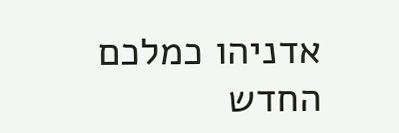אדניהו כמלכם החדש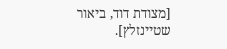[מצודת דוד, ביאור שטיינזלץ].